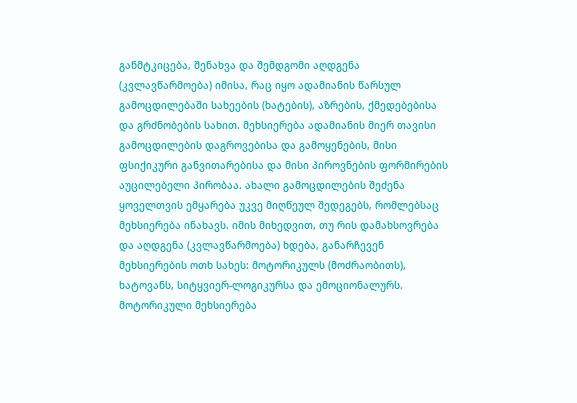განმტკიცება, შენახვა და შემდგომი აღდგენა (კვლავწარმოება) იმისა, რაც იყო ადამიანის წარსულ გამოცდილებაში სახეების (ხატების), აზრების, ქმედებებისა და გრძნობების სახით. მეხსიერება ადამიანის მიერ თავისი გამოცდილების დაგროვებისა და გამოყენების, მისი ფსიქიკური განვითარებისა და მისი პიროვნების ფორმირების აუცილებელი პირობაა. ახალი გამოცდილების შეძენა ყოველთვის ემყარება უკვე მიღწეულ შედეგებს, რომლებსაც მეხსიერება ინახავს. იმის მიხედვით, თუ რის დამახსოვრება და აღდგენა (კვლავწარმოება) ხდება, განარჩევენ მეხსიერების ოთხ სახეს: მოტორიკულს (მოძრაობითს), ხატოვანს, სიტყვიერ-ლოგიკურსა და ემოციონალურს.
მოტორიკული მეხსიერება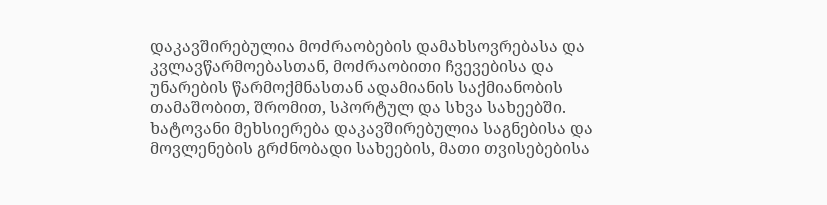დაკავშირებულია მოძრაობების დამახსოვრებასა და კვლავწარმოებასთან, მოძრაობითი ჩვევებისა და უნარების წარმოქმნასთან ადამიანის საქმიანობის თამაშობით, შრომით, სპორტულ და სხვა სახეებში.
ხატოვანი მეხსიერება დაკავშირებულია საგნებისა და მოვლენების გრძნობადი სახეების, მათი თვისებებისა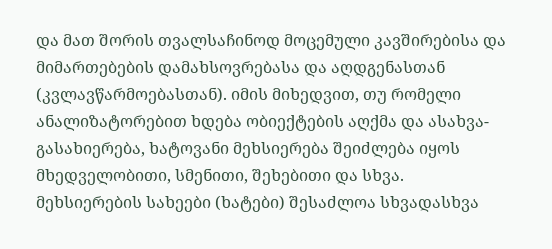და მათ შორის თვალსაჩინოდ მოცემული კავშირებისა და მიმართებების დამახსოვრებასა და აღდგენასთან (კვლავწარმოებასთან). იმის მიხედვით, თუ რომელი ანალიზატორებით ხდება ობიექტების აღქმა და ასახვა-გასახიერება, ხატოვანი მეხსიერება შეიძლება იყოს მხედველობითი, სმენითი, შეხებითი და სხვა.
მეხსიერების სახეები (ხატები) შესაძლოა სხვადასხვა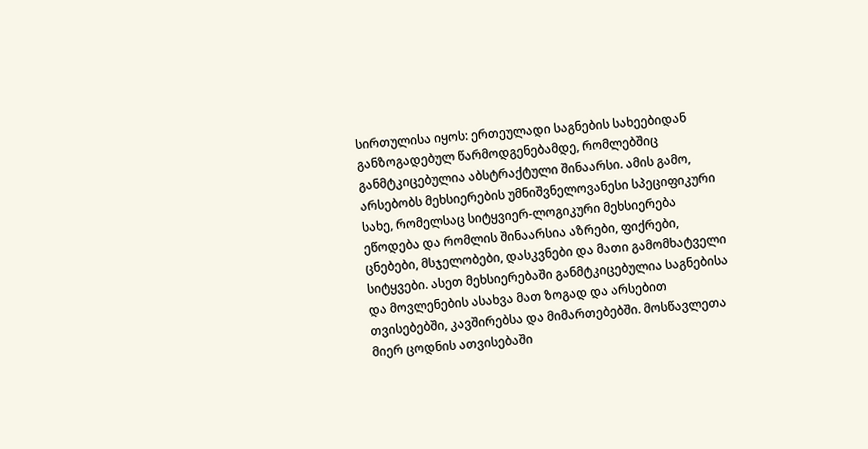სირთულისა იყოს: ერთეულადი საგნების სახეებიდან განზოგადებულ წარმოდგენებამდე, რომლებშიც განმტკიცებულია აბსტრაქტული შინაარსი. ამის გამო, არსებობს მეხსიერების უმნიშვნელოვანესი სპეციფიკური სახე, რომელსაც სიტყვიერ-ლოგიკური მეხსიერება ეწოდება და რომლის შინაარსია აზრები, ფიქრები, ცნებები, მსჯელობები, დასკვნები და მათი გამომხატველი სიტყვები. ასეთ მეხსიერებაში განმტკიცებულია საგნებისა და მოვლენების ასახვა მათ ზოგად და არსებით თვისებებში, კავშირებსა და მიმართებებში. მოსწავლეთა მიერ ცოდნის ათვისებაში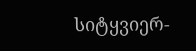სიტყვიერ-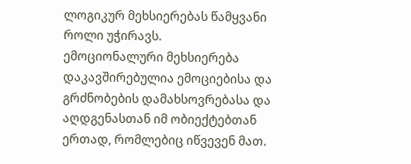ლოგიკურ მეხსიერებას წამყვანი როლი უჭირავს.
ემოციონალური მეხსიერება დაკავშირებულია ემოციებისა და გრძნობების დამახსოვრებასა და აღდგენასთან იმ ობიექტებთან ერთად, რომლებიც იწვევენ მათ.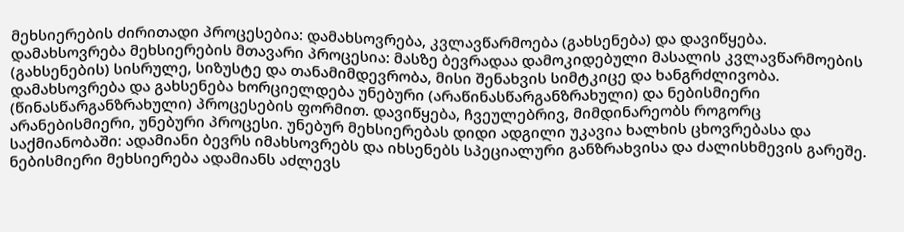მეხსიერების ძირითადი პროცესებია: დამახსოვრება, კვლავწარმოება (გახსენება) და დავიწყება. დამახსოვრება მეხსიერების მთავარი პროცესია: მასზე ბევრადაა დამოკიდებული მასალის კვლავწარმოების (გახსენების) სისრულე, სიზუსტე და თანამიმდევრობა, მისი შენახვის სიმტკიცე და ხანგრძლივობა. დამახსოვრება და გახსენება ხორციელდება უნებური (არაწინასწარგანზრახული) და ნებისმიერი (წინასწარგანზრახული) პროცესების ფორმით. დავიწყება, ჩვეულებრივ, მიმდინარეობს როგორც არანებისმიერი, უნებური პროცესი. უნებურ მეხსიერებას დიდი ადგილი უკავია ხალხის ცხოვრებასა და საქმიანობაში: ადამიანი ბევრს იმახსოვრებს და იხსენებს სპეციალური განზრახვისა და ძალისხმევის გარეშე. ნებისმიერი მეხსიერება ადამიანს აძლევს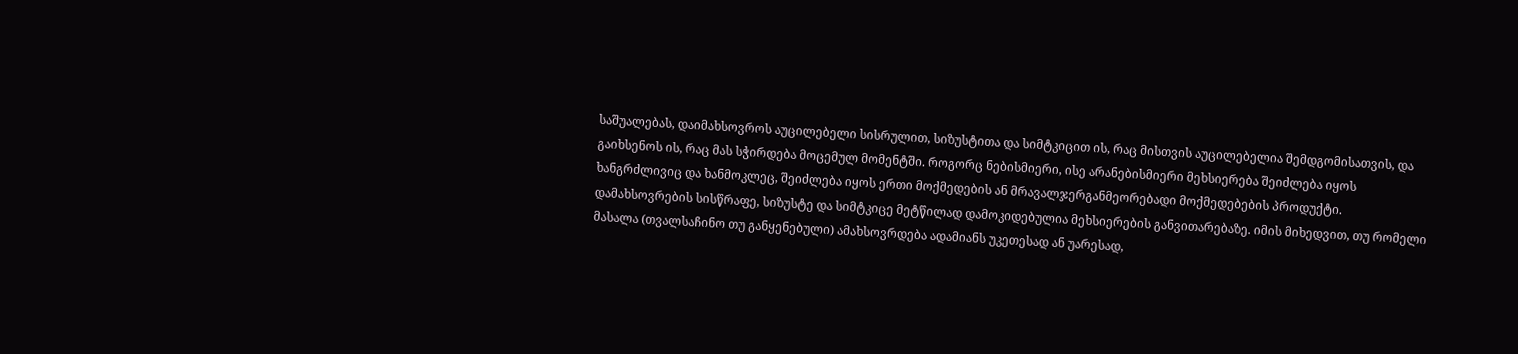საშუალებას, დაიმახსოვროს აუცილებელი სისრულით, სიზუსტითა და სიმტკიცით ის, რაც მისთვის აუცილებელია შემდგომისათვის, და გაიხსენოს ის, რაც მას სჭირდება მოცემულ მომენტში. როგორც ნებისმიერი, ისე არანებისმიერი მეხსიერება შეიძლება იყოს ხანგრძლივიც და ხანმოკლეც, შეიძლება იყოს ერთი მოქმედების ან მრავალჯერგანმეორებადი მოქმედებების პროდუქტი. დამახსოვრების სისწრაფე, სიზუსტე და სიმტკიცე მეტწილად დამოკიდებულია მეხსიერების განვითარებაზე. იმის მიხედვით, თუ რომელი მასალა (თვალსაჩინო თუ განყენებული) ამახსოვრდება ადამიანს უკეთესად ან უარესად,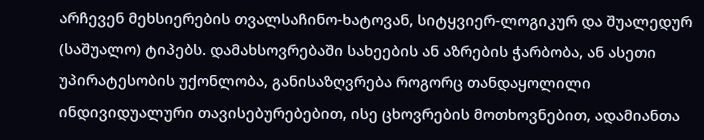არჩევენ მეხსიერების თვალსაჩინო-ხატოვან, სიტყვიერ-ლოგიკურ და შუალედურ (საშუალო) ტიპებს. დამახსოვრებაში სახეების ან აზრების ჭარბობა, ან ასეთი უპირატესობის უქონლობა, განისაზღვრება როგორც თანდაყოლილი ინდივიდუალური თავისებურებებით, ისე ცხოვრების მოთხოვნებით, ადამიანთა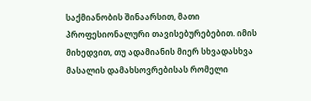საქმიანობის შინაარსით, მათი პროფესიონალური თავისებურებებით. იმის მიხედვით, თუ ადამიანის მიერ სხვადასხვა მასალის დამახსოვრებისას რომელი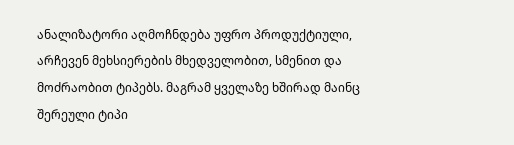ანალიზატორი აღმოჩნდება უფრო პროდუქტიული, არჩევენ მეხსიერების მხედველობით, სმენით და მოძრაობით ტიპებს. მაგრამ ყველაზე ხშირად მაინც შერეული ტიპი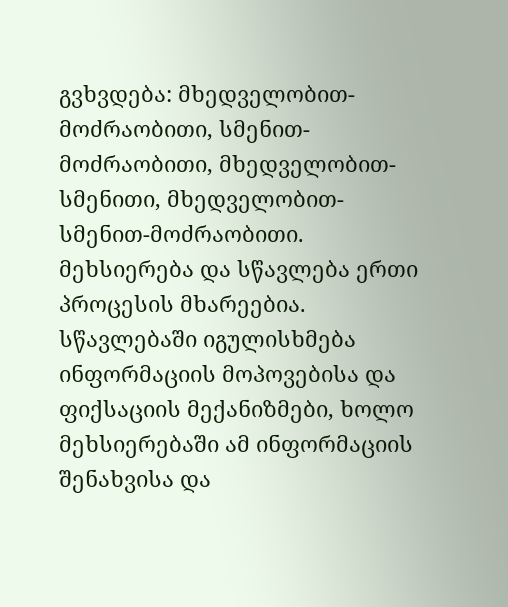გვხვდება: მხედველობით-მოძრაობითი, სმენით-მოძრაობითი, მხედველობით-სმენითი, მხედველობით-სმენით-მოძრაობითი. მეხსიერება და სწავლება ერთი პროცესის მხარეებია. სწავლებაში იგულისხმება ინფორმაციის მოპოვებისა და ფიქსაციის მექანიზმები, ხოლო მეხსიერებაში ამ ინფორმაციის შენახვისა და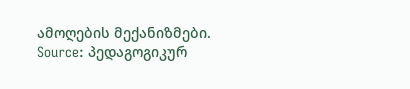ამოღების მექანიზმები.
Source: პედაგოგიკურ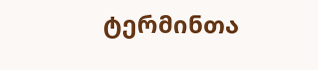ტერმინთა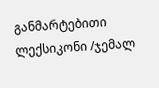განმარტებითი ლექსიკონი /ჯემალ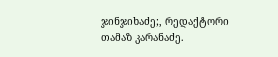ჯინჯიხაძე;, რედაქტორი თამაზ კარანაძე.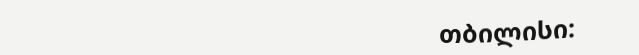თბილისი: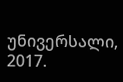უნივერსალი, 2017.